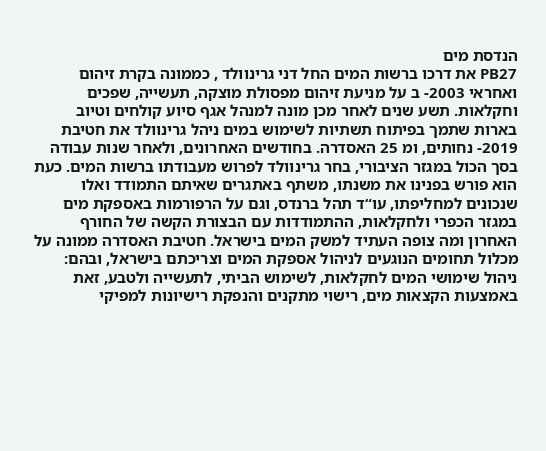הנדסת מים
PB27 את דרכו ברשות המים החל דני גרינוולד , כממונה בקרת זיהום ואחראי 2003- ב על מניעת זיהום מפסולת מוצקה, תעשייה, שפכים וחקלאות. תשע שנים לאחר מכן מונה למנהל אגף סיוע קולחים וטיוב בארות שתמך בפיתוח תשתיות לשימוש במים ניהל גרינוולד את חטיבת 2019- נחותים, ומ 25 האסדרה. בחודשים האחרונים, ולאחר שנות עבודה בסך הכול במגזר הציבורי, בחר גרינוולד לפרוש מעבודתו ברשות המים. כעת הוא פורש בפנינו את משנתו, משתף באתגרים שאיתם התמודד ואלו שנכונים למחליפתו, עו“ד תהל ברנדס, וגם על הרפורמות באספקת מים במגזר הכפרי ולחקלאות, ההתמודדות עם הבצורת הקשה של החורף האחרון ומה צופה העתיד למשק המים בישראל. חטיבת האסדרה ממונה על מכלול תחומים הנוגעים לניהול אספקת המים וצריכתם בישראל, ובהם: ניהול שימושי המים לחקלאות, לשימוש הביתי, לתעשייה ולטבע, זאת באמצעות הקצאות מים, רישוי מתקנים והנפקת רישיונות למפיקי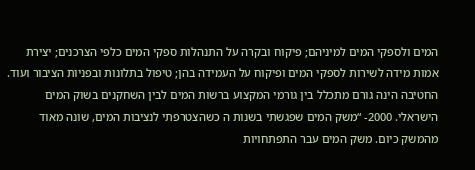המים ולספקי המים למיניהם; פיקוח ובקרה על התנהלות ספקי המים כלפי הצרכנים; יצירת אמות מידה לשירות לספקי המים ופיקוח על העמידה בהן; טיפול בתלונות ובפניות הציבור ועוד. החטיבה הינה גורם מתכלל בין גורמי המקצוע ברשות המים לבין השחקנים בשוק המים הישראלי. 2000- “משק המים שפגשתי בשנות ה כשהצטרפתי לנציבות המים, שונה מאוד מהמשק כיום. משק המים עבר התפתחויות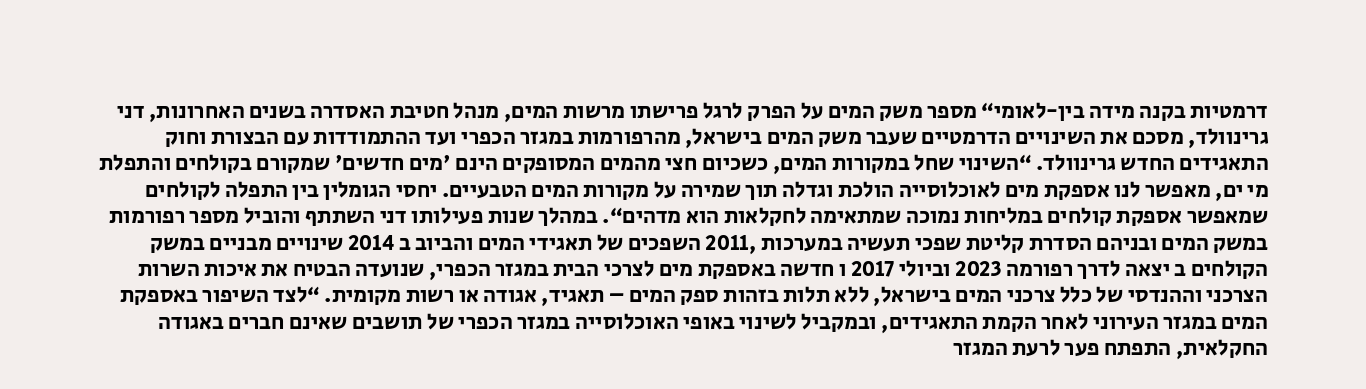דרמטיות בקנה מידה בין-לאומי“ מספר משק המים על הפרק לרגל פרישתו מרשות המים, מנהל חטיבת האסדרה בשנים האחרונות, דני גרינוולד, מסכם את השינויים הדרמטיים שעבר משק המים בישראל, מהרפורמות במגזר הכפרי ועד ההתמודדות עם הבצורת וחוק התאגידים החדש גרינוולד. “השינוי שחל במקורות המים, כשכיום חצי מהמים המסופקים הינם 'מים חדשים' שמקורם בקולחים והתפלת מי ים, מאפשר לנו אספקת מים לאוכלוסייה הולכת וגדלה תוך שמירה על מקורות המים הטבעיים. יחסי הגומלין בין התפלה לקולחים שמאפשר אספקת קולחים במליחות נמוכה שמתאימה לחקלאות הוא מדהים“. במהלך שנות פעילותו דני השתתף והוביל מספר רפורמות במשק המים ובניהם הסדרת קליטת שפכי תעשיה במערכות ,2011 השפכים של תאגידי המים והביוב ב 2014 שינויים מבניים במשק הקולחים ב יצאה לדרך רפורמה 2023 וביולי 2017 ו חדשה באספקת מים לצרכי הבית במגזר הכפרי, שנועדה הבטיח את איכות השרות הצרכני וההנדסי של כלל צרכני המים בישראל, ללא תלות בזהות ספק המים – תאגיד, אגודה או רשות מקומית. “לצד השיפור באספקת המים במגזר העירוני לאחר הקמת התאגידים, ובמקביל לשינוי באופי האוכלוסייה במגזר הכפרי של תושבים שאינם חברים באגודה החקלאית, התפתח פער לרעת המגזר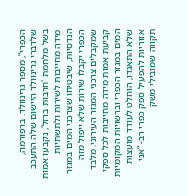הכפרי“, מספר גרינוולד. ברפורמה, שלדברי גרינוולד היישום שלה התעכב בשל מלחמת 'חרבות ברזל', נקבעו אמות מידה מחייבות לשירות ולתשתיות הנדסיות, שיבטיחו שצרכני המים במגזר הכפרי יקבלו שירות שלא ייפול מזה שמקבלים צרכני המגזר העירוני. מלבד קביעת אמות מידה מחייבות לכל ספקי המים במגזר הכפרי וברשויות המקומיות שלא התאגדו, הוחלט לעודד מועצות אזוריות להפעיל ספק כפרי רב- “אני תקווה שמובילי משק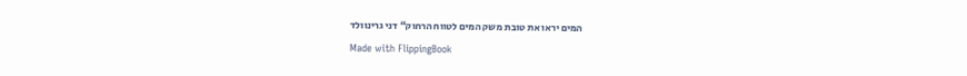המים יראו את טובת משק המים לטווח הרחוק“ דני גרינוולד
Made with FlippingBook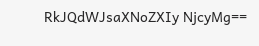RkJQdWJsaXNoZXIy NjcyMg==